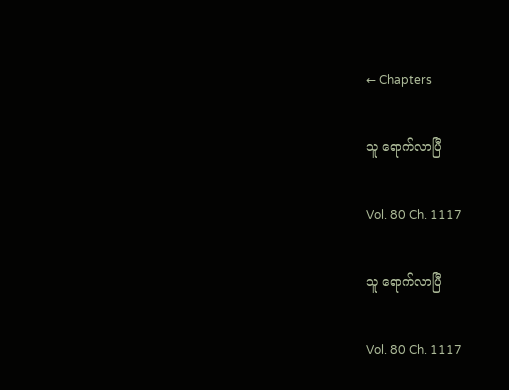← Chapters

သူ ရောက်လာပြီ

Vol. 80 Ch. 1117

သူ ရောက်လာပြီ

Vol. 80 Ch. 1117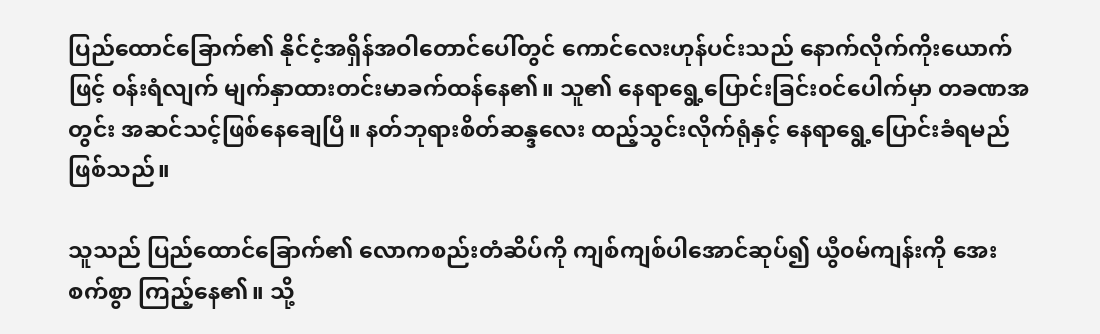ပြည်ထောင်ခြောက်၏ နိုင်ငံ့အရှိန်အဝါတောင်ပေါ်တွင် ကောင်လေးဟုန်ပင်းသည် နောက်လိုက်ကိုးယောက်ဖြင့် ၀န်းရံလျက် မျက်နှာထားတင်းမာခက်ထန်နေ၏။ သူ၏ နေရာရွေ့ပြောင်းခြင်း၀င်ပေါက်မှာ တခဏအတွင်း အဆင်သင့်ဖြစ်နေချေပြီ။ နတ်ဘုရားစိတ်ဆန္ဒလေး ထည့်သွင်းလိုက်ရုံနှင့် နေရာရွေ့ပြောင်းခံရမည်ဖြစ်သည်။

သူသည် ပြည်ထောင်ခြောက်၏ လောကစည်းတံဆိပ်ကို ကျစ်ကျစ်ပါအောင်ဆုပ်၍ ယွီ၀မ်ကျန်းကို အေးစက်စွာ ကြည့်နေ၏။ သို့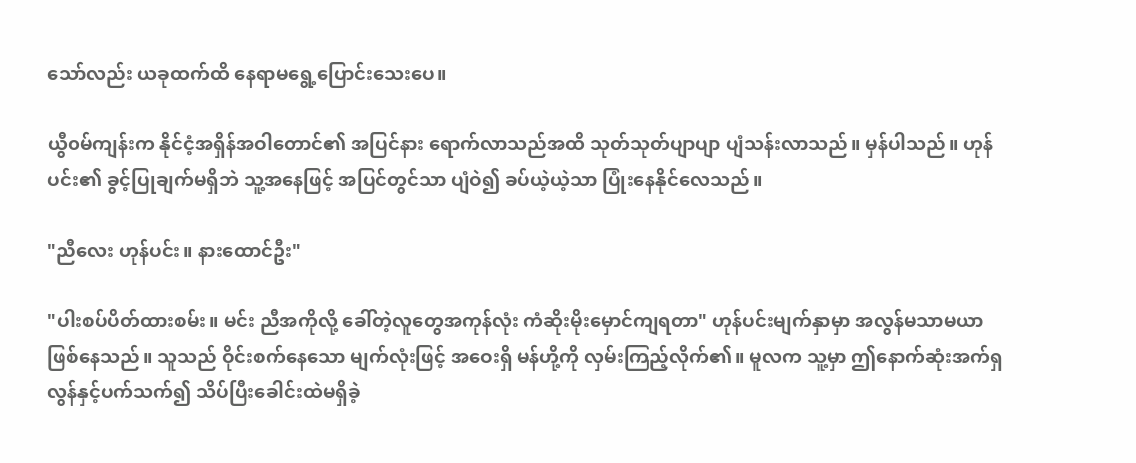သော်လည်း ယခုထက်ထိ နေရာမရွေ့ပြောင်းသေးပေ။

ယွီ၀မ်ကျန်းက နိုင်ငံ့အရှိန်အဝါတောင်၏ အပြင်နား ရောက်လာသည်အထိ သုတ်သုတ်ပျာပျာ ပျံသန်းလာသည်။ မှန်ပါသည်။ ဟုန်ပင်း၏ ခွင့်ပြုချက်မရှိဘဲ သူ့အနေဖြင့် အပြင်တွင်သာ ပျံဝဲ၍ ခပ်ယဲ့ယဲ့သာ ပြုံးနေနိုင်လေသည်။

"ညီလေး ဟုန်ပင်း။ နားထောင်ဦး"

"ပါးစပ်ပိတ်ထားစမ်း။ မင်း ညီအကိုလို့ ခေါ်တဲ့လူတွေအကုန်လုံး ကံဆိုးမိုးမှောင်ကျရတာ" ဟုန်ပင်းမျက်နှာမှာ အလွန်မသာမယာဖြစ်နေသည်။ သူသည် ဝိုင်းစက်နေသော မျက်လုံးဖြင့် အဝေးရှိ မန်ဟို့ကို လှမ်းကြည့်လိုက်၏။ မူလက သူ့မှာ ဤနောက်ဆုံးအက်ရှလွန်နှင့်ပက်သက်၍ သိပ်ပြီးခေါင်းထဲမရှိခဲ့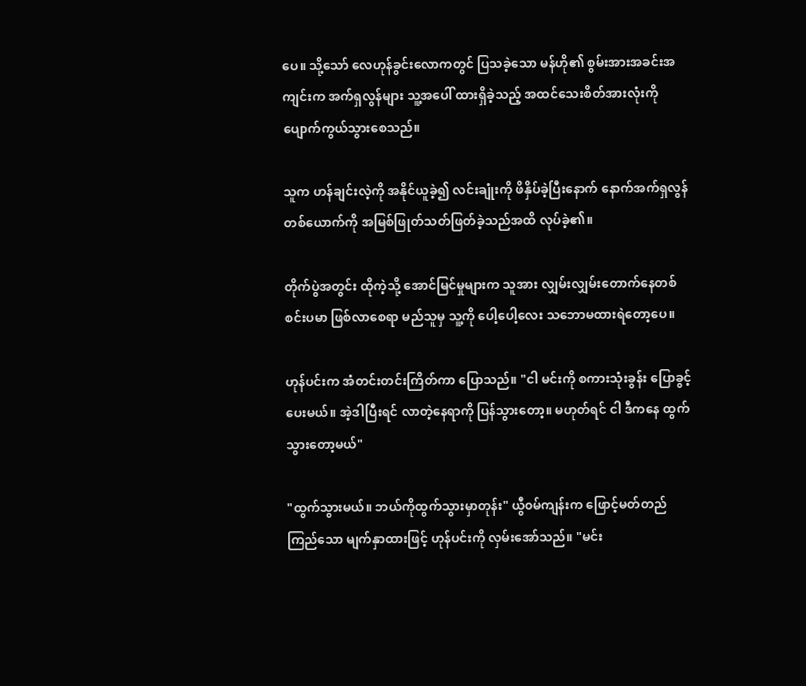ပေ။ သို့သော် လေဟုန်ခွင်းလောကတွင် ပြသခဲ့သော မန်ဟို၏ စွမ်းအားအခင်းအကျင်းက အက်ရှလွန်များ သူ့အပေါ် ထားရှိခဲ့သည့် အထင်သေးစိတ်အားလုံးကို ပျောက်ကွယ်သွားစေသည်။

သူက ဟန်ချင်းလဲ့ကို အနိုင်ယူခဲ့၍ လင်းချုံးကို ဖိနှိပ်ခဲ့ပြီးနောက် နောက်အက်ရှလွန်တစ်ယောက်ကို အမြစ်ဖြုတ်သတ်ဖြတ်ခဲ့သည်အထိ လုပ်ခဲ့၏။

တိုက်ပွဲအတွင်း ထိုကဲ့သို့ အောင်မြင်မှုများက သူအား လျှမ်းလျှမ်းတောက်နေတစ်စင်းပမာ ဖြစ်လာစေရာ မည်သူမှ သူ့ကို ပေါ့ပေါ့လေး သဘောမထားရဲတော့ပေ။

ဟုန်ပင်းက အံတင်းတင်းကြိတ်ကာ ပြောသည်။ "ငါ မင်းကို စကားသုံးခွန်း ပြောခွင့်ပေးမယ်။ အဲ့ဒါပြီးရင် လာတဲ့နေရာကို ပြန်သွားတော့။ မဟုတ်ရင် ငါ ဒီကနေ ထွက်သွားတော့မယ်"

"ထွက်သွားမယ်။ ဘယ်ကိုထွက်သွားမှာတုန်း" ယွီ၀မ်ကျန်းက ဖြောင့်မတ်တည်ကြည်သော မျက်နှာထားဖြင့် ဟုန်ပင်းကို လှမ်းအော်သည်။ "မင်း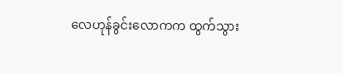လေဟုန်ခွင်းလောကက ထွက်သွား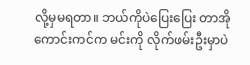လို့မှမရတာ။ ဘယ်ကိုပဲပြေးပြေး တာအိုကောင်းကင်က မင်းကို လိုက်ဖမ်းဦးမှာပဲ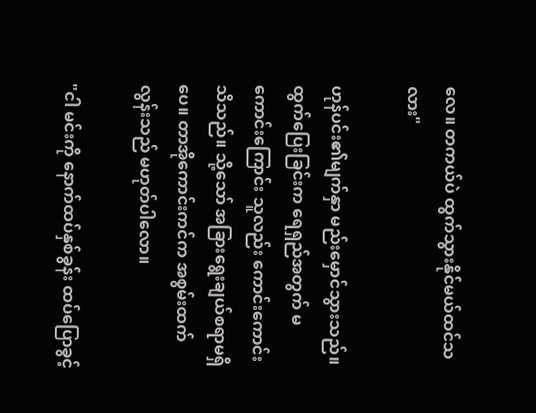လေ။ တကယ်ပဲ ထွက်သွားနိုင်မယ်ထင်သလား"

ဟုန်ပင်း၏မျက်နှာ မည်းမှောင်သွားသည်။ ထွက်ပြေးခြင်းက ရေရှည်အတွက် မကောင်းကြောင်း သူလည်း ကောင်းကောင်းသိသည်။ သို့သော် အခြားရွေးချယ်စရာမရှိပေ။ ‌တာအိုကောင်းကင်က အစွမ်းထက်လွန်းသည် မဟုတ်ပါလော။

"ငါ မင်းကို နောက်ထပ်နှစ်ခွန်း‌ ထပ်ပြောခွင့်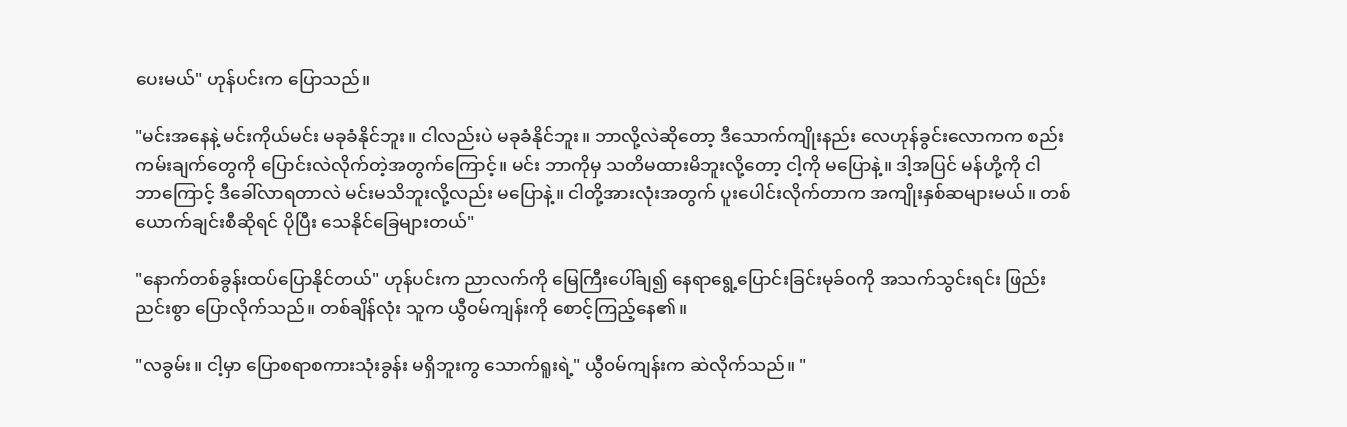ပေးမယ်" ဟုန်ပင်းက ပြောသည်။

"မင်းအနေနဲ့ မင်းကိုယ်မင်း မခုခံနိုင်ဘူး။ ငါလည်းပဲ မခုခံနိုင်ဘူး။ ဘာလို့လဲဆို‌တော့ ဒီသောက်ကျိုးနည်း လေဟုန်ခွင်းလောကက စည်းကမ်းချက်တွေကို ပြောင်းလဲလိုက်တဲ့အတွက်ကြောင့်။ မင်း ဘာကိုမှ သတိမထားမိဘူးလို့တော့ ငါ့ကို မပြောနဲ့။ ဒါ့အပြင် မန်ဟို့ကို ငါ ဘာကြောင့် ဒီခေါ်လာရတာလဲ မင်းမသိဘူးလို့လည်း မပြောနဲ့။ ငါတို့အားလုံးအတွက် ပူးပေါင်းလိုက်တာက အကျိုးနှစ်ဆများမယ်။ တစ်ယောက်ချင်းစီဆိုရင် ပိုပြီး သေနိုင်ခြေများတယ်"

"နောက်တစ်ခွန်းထပ်ပြောနိုင်တယ်" ဟုန်ပင်းက ညာလက်ကို မြေ‌ကြီးပေါ်ချ၍ နေရာရွေ့ပြောင်းခြင်းမုခ်၀ကို အသက်သွင်းရင်း ဖြည်းညင်းစွာ ပြောလိုက်သည်။ တစ်ချိန်လုံး သူက ယွီ၀မ်ကျန်းကို စောင့်ကြည့်နေ၏။

"လခွမ်း။ ငါ့မှာ ပြောစရာစကားသုံးခွန်း မရှိဘူးကွ သောက်ရူးရဲ့" ယွီ၀မ်ကျန်းက ဆဲလိုက်သည်။ "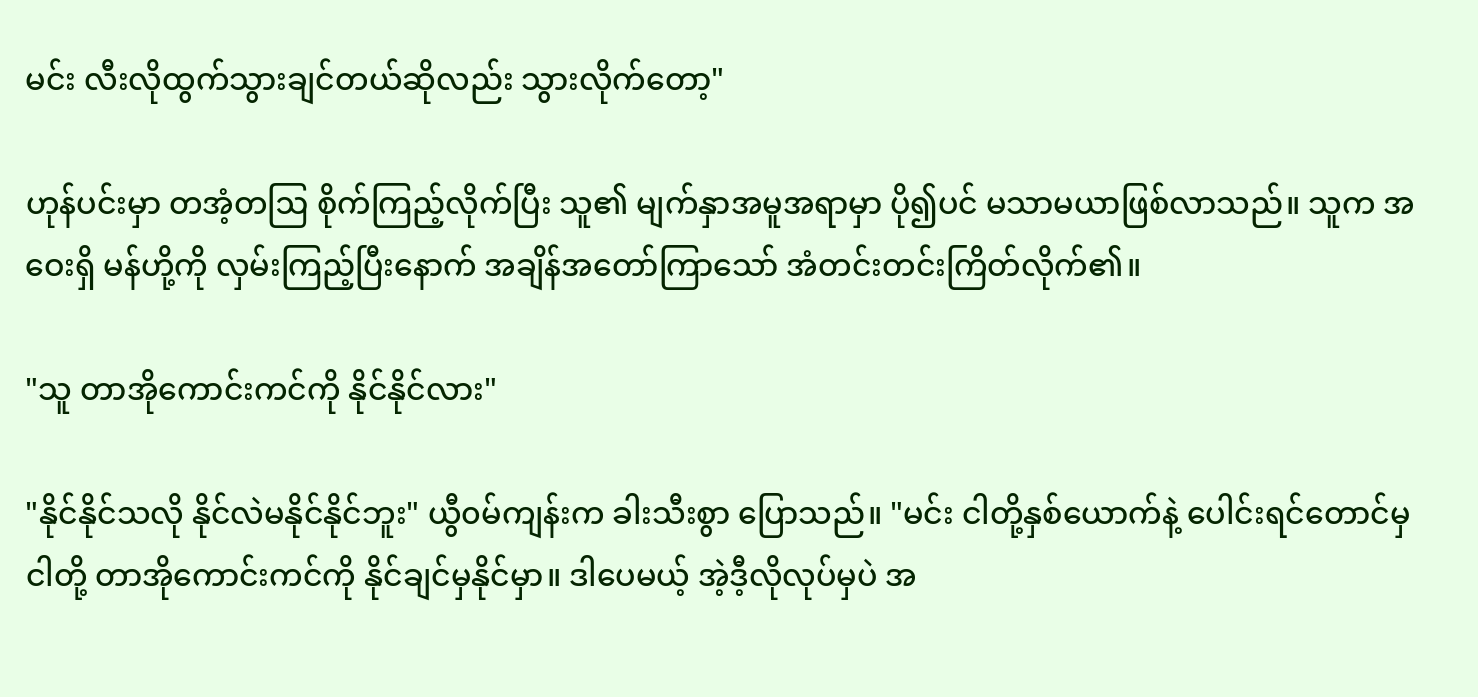မင်း လီးလိုထွက်သွားချင်တယ်ဆိုလည်း သွားလိုက်တော့"

ဟုန်ပင်းမှာ တအံ့တဩ စိုက်ကြည့်လိုက်ပြီး သူ၏ မျက်နှာအမူအရာမှာ ပို၍ပင် မသာမယာဖြစ်လာသည်။ သူက အဝေးရှိ မန်ဟို့ကို လှမ်းကြည့်ပြီးနောက် အချိန်အတော်ကြာသော် အံတင်းတင်းကြိတ်လိုက်၏။

"သူ တာအိုကောင်းကင်ကို နိုင်နိုင်လား"

"နိုင်နိုင်သလို နိုင်လဲမနိုင်နိုင်ဘူး" ယွီ၀မ်ကျန်းက ခါးသီးစွာ ပြောသည်။ "မင်း ငါတို့နှစ်ယောက်နဲ့ ပေါင်းရင်တောင်မှ ငါတို့ တာအိုကောင်းကင်ကို နိုင်ချင်မှနိုင်မှာ။ ဒါပေမယ့် အဲ့ဒီ့လိုလုပ်မှပဲ အ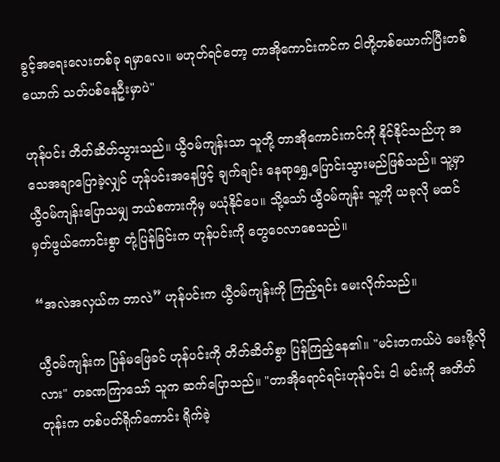ခွင့်အရေးလေးတစ်ခု ရမှာလေ။ မဟုတ်ရင်တော့ တာအိုကောင်းကင်က ငါတို့တစ်ယောက်ပြီးတစ်ယောက် သတ်ပစ်နေဦးမှာပဲ"

ဟုန်ပင်း တိတ်ဆိတ်သွားသည်။ ယွီ၀မ်ကျန်းသာ သူတို့ တာအိုကောင်းကင်ကို နိုင်နိုင်သည်ဟု အသေအချာပြောခဲ့လျှင် ဟုန်ပင်း‌အနေဖြင့် ချက်ချင်း နေရာရွှေ့ပြောင်းသွားမည်ဖြစ်သည်။ သူ့မှာ ယွီ၀မ်ကျန်းပြောသမျှ ဘယ်စကားကိုမှ မယုံနိုင်ပေ။ သို့သော် ယွီ၀မ်ကျန်း သူ့ကို ယခုလို မထင်မှတ်ဖွယ်ကောင်းစွာ တုံ့ပြန်ခြင်းက ဟုန်ပင်းကို တွေဝေလာစေသည်။

“အလဲအလှယ်က ဘာလဲ” ဟုန်ပင်းက ယွီ၀မ်ကျန်းကို ကြည့်ရင်း မေးလိုက်သည်။

ယွီ၀မ်ကျန်းက ပြန်မ‌ဖြေခင် ဟုန်ပင်းကို တိတ်ဆိတ်စွာ ပြန်ကြည့်နေ၏။ "မင်းတကယ်ပဲ မေးဖို့လိုလား" တခဏကြာသော် သူက ဆက်ပြောသည်။ "တာအိုရောင်ရင်းဟုန်ပင်း ငါ မင်းကို အတိတ်တုန်းက တစ်ပတ်ရိုက်ကောင်း ရိုက်ခဲ့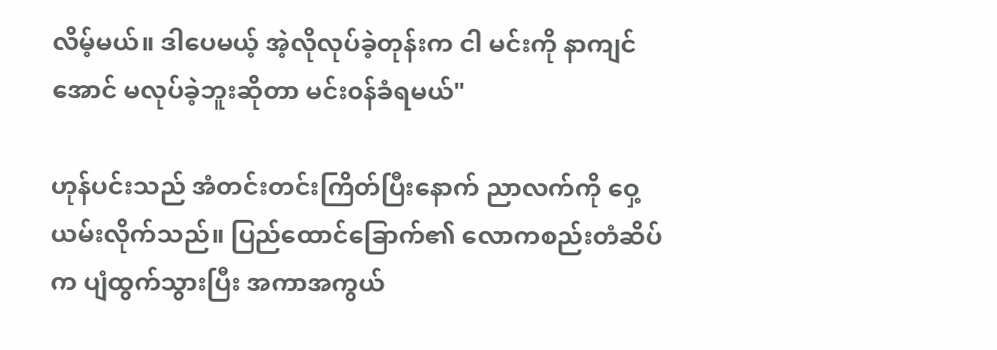လိမ့်မယ်။ ဒါပေမယ့် အဲ့လိုလုပ်ခဲ့တုန်းက ငါ မင်းကို နာကျင်အောင် မလုပ်ခဲ့ဘူးဆိုတာ မင်း၀န်ခံရမယ်"

ဟုန်ပင်းသည် အံတင်းတင်းကြိတ်ပြီးနောက် ညာလက်ကို ဝှေ့ယမ်းလိုက်သည်။ ပြည်ထောင်ခြောက်၏ လောကစည်းတံဆိပ်က ပျံထွက်သွားပြီး အကာအကွယ်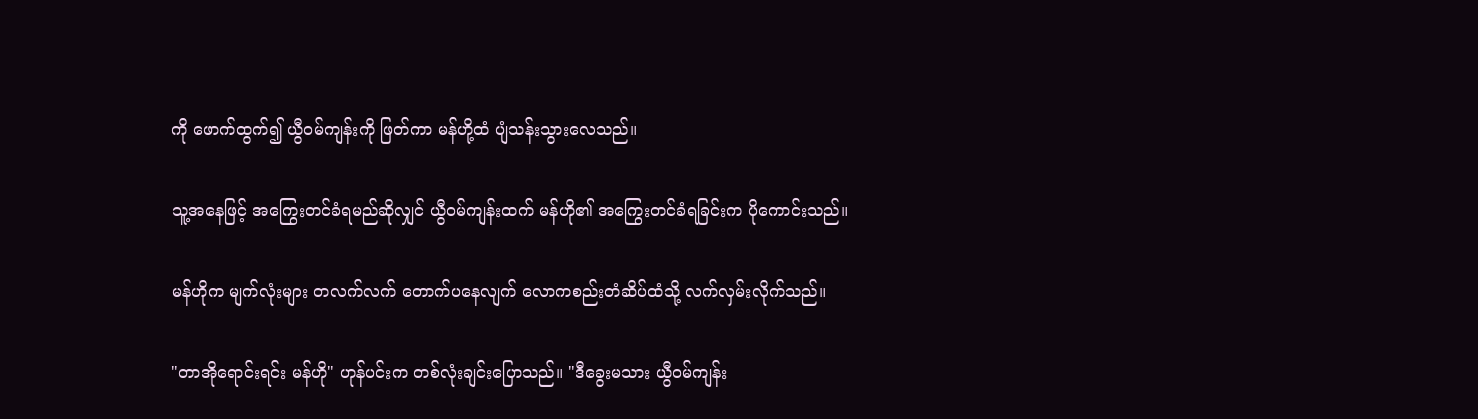ကို ဖောက်ထွက်၍ ယွီ၀မ်ကျန်းကို ဖြတ်ကာ မန်ဟို့ထံ ပျံသန်းသွားလေသည်။

သူ့အနေဖြင့် အကြွေးတင်ခံရမည်ဆိုလျှင် ယွီ၀မ်ကျန်းထက် မန်ဟို၏ အကြွေးတင်ခံရခြင်းက ပိုကောင်းသည်။

မန်ဟိုက မျက်လုံးများ တလက်လက် တောက်ပနေလျက် လောကစည်းတံဆိပ်ထံသို့ လက်လှမ်းလိုက်သည်။

"တာအိုရောင်းရင်း မန်ဟို" ဟုန်ပင်းက တစ်လုံးချင်းပြောသည်။ "ဒီခွေးမသား ယွီ၀မ်ကျန်း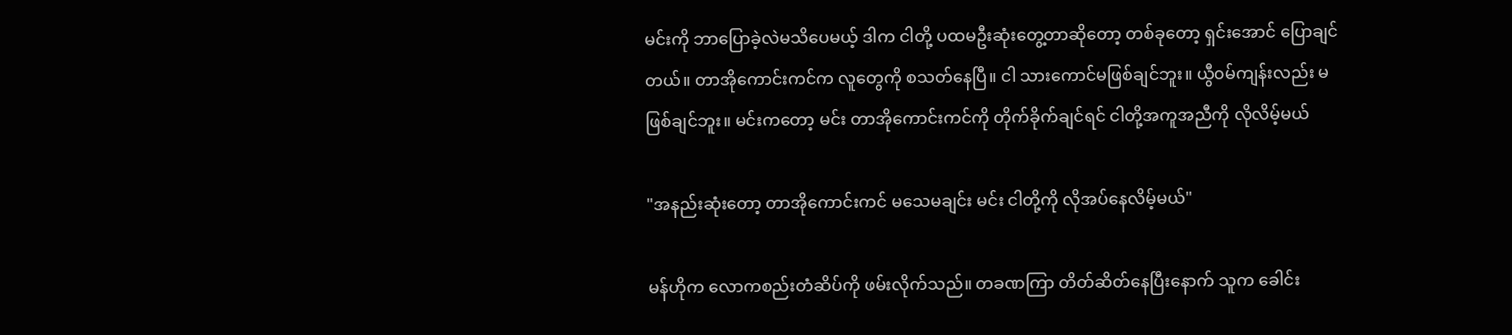မင်းကို ဘာပြောခဲ့လဲမသိပေမယ့် ဒါက ငါတို့ ပထမဦးဆုံးတွေ့တာဆိုတော့ တစ်ခုတော့ ရှင်းအောင် ပြောချင်တယ်။ တာအိုကောင်းကင်က လူတွေကို စသတ်နေပြီ။ ငါ သားကောင်မဖြစ်ချင်ဘူး။ ယွီ၀မ်ကျန်းလည်း မဖြစ်ချင်ဘူး။ မင်းကတော့ မင်း တာအိုကောင်းကင်ကို တိုက်ခိုက်ချင်ရင် ငါတို့အကူအညီကို လိုလိမ့်မယ်

"အနည်းဆုံးတော့ တာအိုကောင်းကင် မသေမချင်း မင်း ငါတို့ကို လိုအပ်နေလိမ့်မယ်"

မန်ဟိုက လောကစည်းတံဆိပ်ကို ဖမ်းလိုက်သည်။ တခဏကြာ တိတ်ဆိတ်နေပြီးနောက် သူက ခေါင်း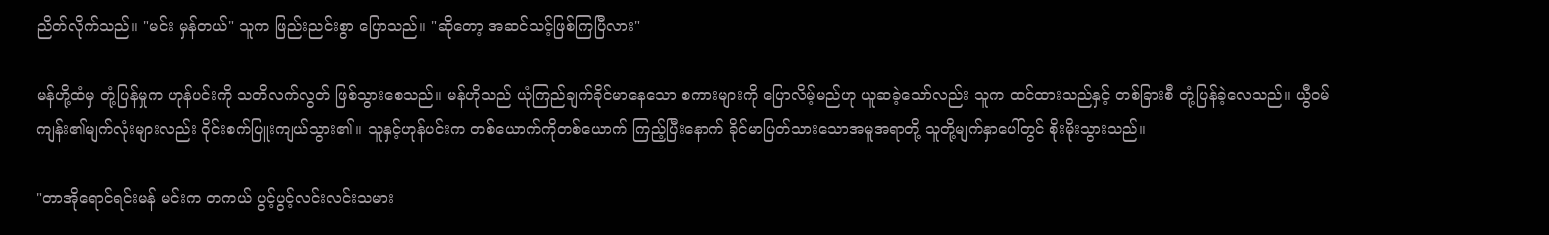ညိတ်လိုက်သည်။ "မင်း မှန်တယ်" သူက ဖြည်းညင်းစွာ ပြောသည်။ "ဆိုတော့ အဆင်သင့်ဖြစ်ကြပြီလား"

မန်ဟို့ထံမှ တုံ့ပြန်မှုက ဟုန်ပင်းကို သတိလက်လွတ် ဖြစ်သွားစေသည်။ မန်ဟိုသည် ယုံကြည်ချက်ခိုင်မာနေသော စကားများကို ပြောလိမ့်မည်ဟု ယူဆခဲ့သော်လည်း သူက ထင်ထားသည်နှင့် တစ်ခြားစီ တုံ့ပြန်ခဲ့လေသည်။ ယွီ၀မ်ကျန်း၏မျက်လုံးများလည်း ဝိုင်းစက်ပြူးကျယ်သွား၏။ သူနှင့်ဟုန်ပင်းက တစ်ယောက်ကိုတစ်ယောက် ကြည့်ပြီးနောက် ခိုင်မာပြတ်သားသောအမူအရာတို့ သူတို့မျက်နှာပေါ်တွင် စိုးမိုးသွားသည်။

"တာအိုရောင်ရင်းမန် မင်းက တကယ် ပွင့်ပွင့်လင်းလင်းသမား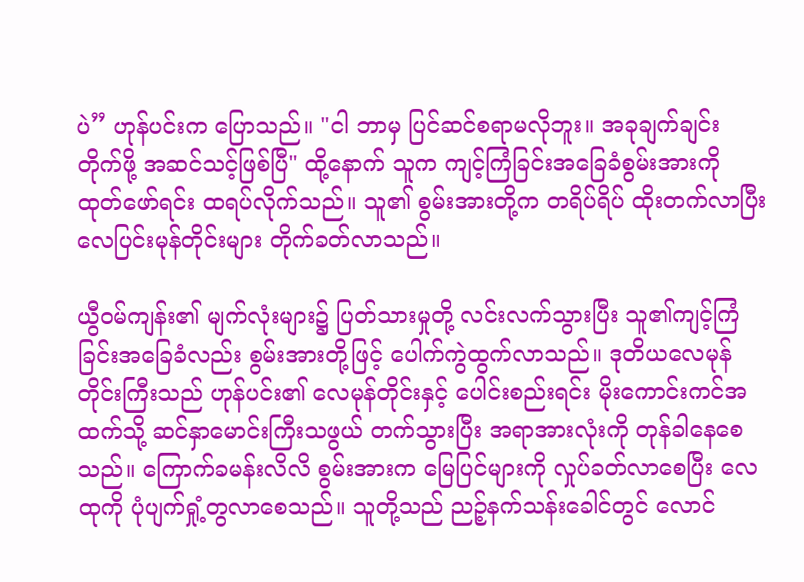ပဲ” ဟုန်ပင်းက ပြောသည်။ "ငါ ဘာမှ ပြင်ဆင်စရာမလိုဘူး။ အခုချက်ချင်း တိုက်ဖို့ အဆင်သင့်ဖြစ်ပြီ" ထို့နောက် သူက ကျင့်ကြံခြင်းအခြေခံစွမ်းအားကို ထုတ်ဖော်ရင်း ထရပ်လိုက်သည်။ သူ၏ စွမ်းအားတို့က တရိပ်ရိပ် ထိုးတက်လာပြီး လေပြင်းမုန်တိုင်းများ တိုက်ခတ်လာသည်။

ယွီ၀မ်ကျန်း၏ မျက်လုံးများ၌ ပြတ်သားမှုတို့ လင်းလက်သွားပြီး သူ၏ကျင့်ကြံခြင်းအခြေခံလည်း စွမ်းအားတို့ဖြင့် ပေါက်ကွဲထွက်လာသည်။ ဒုတိယလေမုန်တိုင်းကြီးသည် ဟုန်ပင်း၏ လေမုန်တိုင်းနှင့် ပေါင်းစည်းရင်း မိုးကောင်းကင်အထက်သို့ ဆင်နှာမောင်းကြီးသဖွယ် တက်သွားပြီး အရာအားလုံးကို တုန်ခါနေစေသည်။ ကြောက်ခမန်းလိလိ စွမ်းအားက မြေပြင်များကို လှုပ်ခတ်‌လာစေပြီး လေထုကို ပုံပျက်ရှုံ့တွလာစေသည်။ သူတို့သည် ညဉ့်နက်သန်းခေါင်တွင် လောင်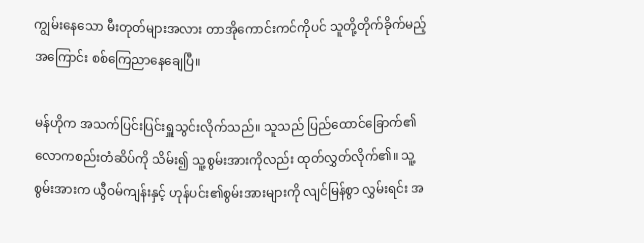ကျွမ်းနေသော မီးတုတ်များအလား တာအိုကောင်းကင်ကိုပင် သူတို့တိုက်ခိုက်မည့်အကြောင်း စစ်ကြေညာနေချေပြီ။

မန်ဟိုက အသက်ပြင်းပြင်းရှူသွင်းလိုက်သည်။ သူသည် ပြည်ထောင်ခြောက်၏ လောကစည်းတံဆိပ်ကို သိမ်း၍ သူ့စွမ်းအားကိုလည်း ထုတ်လွှတ်လိုက်၏။ သူ့စွမ်းအားက ယွီဝမ်ကျန်းနှင့် ဟုန်ပင်း၏စွမ်းအားများကို လျင်မြန်စွာ လွှမ်းရင်း အ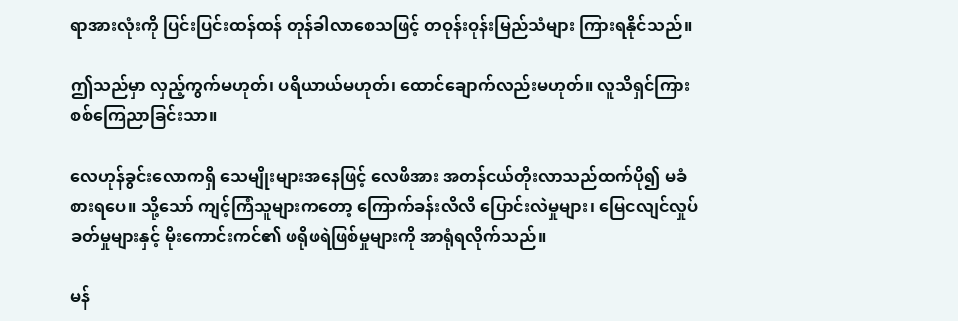ရာအားလုံးကို ပြင်းပြင်းထန်ထန် တုန်ခါလာစေသဖြင့် တဝုန်းဝုန်းမြည်သံများ ကြားရနိုင်သည်။

ဤသည်မှာ လှည့်ကွက်မဟုတ်၊ ပရိယာယ်မဟုတ်၊ ထောင်ချောက်လည်းမဟုတ်။ လူသိရှင်ကြား စစ်ကြေညာခြင်းသာ။

လေဟုန်ခွင်းလောကရှိ သေမျိုးများအနေဖြင့် လေဖိအား အတန်ငယ်တိုးလာသည်ထက်ပို၍ မခံစားရပေ။ သို့သော် ကျင့်ကြံသူများကတော့ ကြောက်ခန်းလိလိ ပြောင်းလဲမှုများ၊ မြေငလျင်လှုပ်ခတ်မှုများနှင့် မိုးကောင်းကင်၏ ဖရိုဖရဲဖြစ်မှုများကို အာရုံရလိုက်သည်။

မန်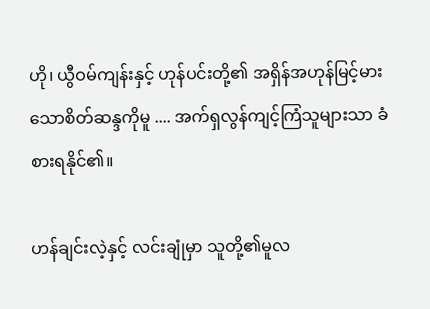ဟို၊ ယွီဝမ်ကျန်းနှင့် ဟုန်ပင်းတို့၏ အရှိန်အဟုန်မြင့်မားသောစိတ်ဆန္ဒကိုမူ .... အက်ရှလွန်ကျင့်ကြံသူများသာ ခံစားရနိုင်၏။

ဟန်ချင်းလဲ့နှင့် လင်းချုံမှာ သူတို့၏မူလ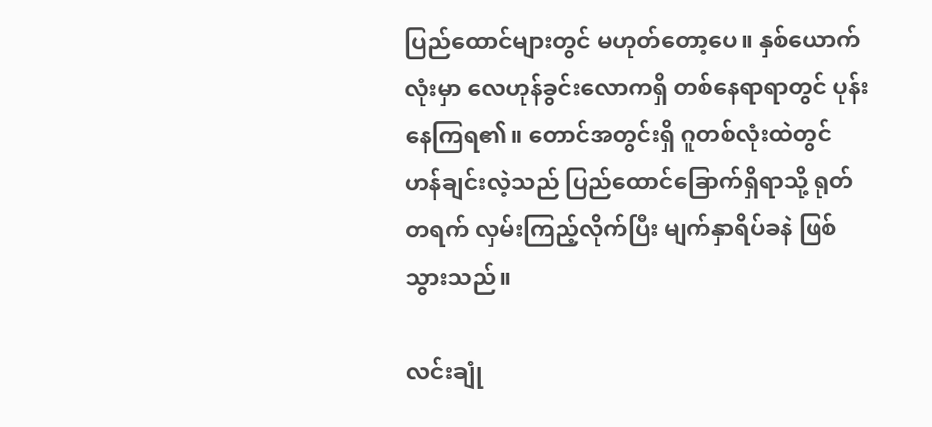ပြည်ထောင်များတွင် မဟုတ်တော့ပေ။ နှစ်ယောက်လုံးမှာ လေဟုန်ခွင်းလောကရှိ တစ်နေရာရာတွင် ပုန်းနေကြရ၏။ တောင်အတွင်းရှိ ဂူတစ်လုံးထဲတွင် ဟန်ချင်းလဲ့သည် ပြည်ထောင်ခြောက်ရှိရာသို့ ရုတ်တရက် လှမ်းကြည့်လိုက်ပြီး မျက်နှာရိပ်ခနဲ ဖြစ်သွားသည်။

လင်းချုံ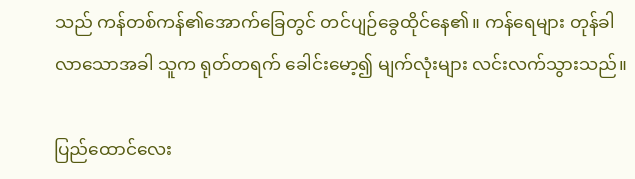သည် ကန်တစ်ကန်၏အောက်ခြေတွင် တင်ပျဉ်ခွေထိုင်နေ၏။ ကန်ရေများ တုန်ခါလာသောအခါ သူက ရုတ်တရက် ခေါင်းမော့၍ မျက်လုံးများ လင်းလက်သွားသည်။

ပြည်ထောင်လေး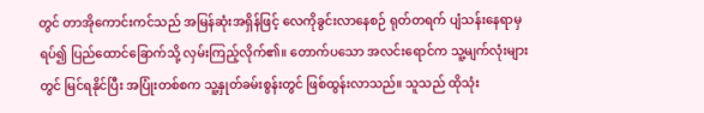တွင် တာအိုကောင်းကင်သည် အမြန်ဆုံးအရှိန်ဖြင့် လေကိုခွင်းလာနေစဉ် ရုတ်တရက် ပျံသန်းနေရာမှ ရပ်၍ ပြည်ထောင်ခြောက်သို့ လှမ်းကြည့်လိုက်၏။ တောက်ပသော အလင်းရောင်က သူ့မျက်လုံးများတွင် မြင်ရနိုင်ပြီး အပြုံးတစ်စက သူ့နှုတ်ခမ်းစွန်းတွင် ဖြစ်ထွန်းလာသည်။ သူသည် ထိုသုံး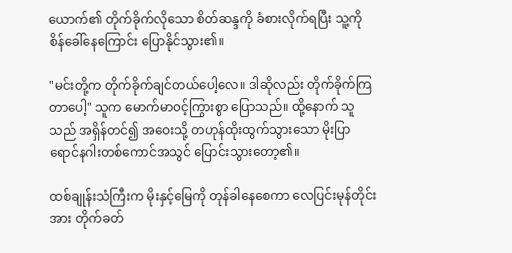ယောက်၏ တိုက်ခိုက်လိုသော စိတ်ဆန္ဒကို ခံစားလိုက်ရပြီး သူ့ကို စိန်ခေါ်နေကြောင်း ပြောနိုင်သွား၏။

"မင်းတို့က တိုက်ခိုက်ချင်တယ်ပေါ့လေ။ ဒါဆိုလည်း တိုက်ခိုက်ကြတာပေါ့" သူက မောက်မာ၀င့်ကြွားစွာ ပြောသည်။ ထို့နောက် သူသည် အရှိန်တင်၍ အဝေးသို့ တဟုန်ထိုးထွက်သွားသော မိုးပြာရောင်နဂါးတစ်ကောင်အသွင် ပြောင်းသွားတော့၏။

ထစ်ချုန်းသံကြီးက မိုးနှင့်မြေကို တုန်ခါနေစေကာ လေပြင်းမုန်တိုင်းအား တိုက်ခတ်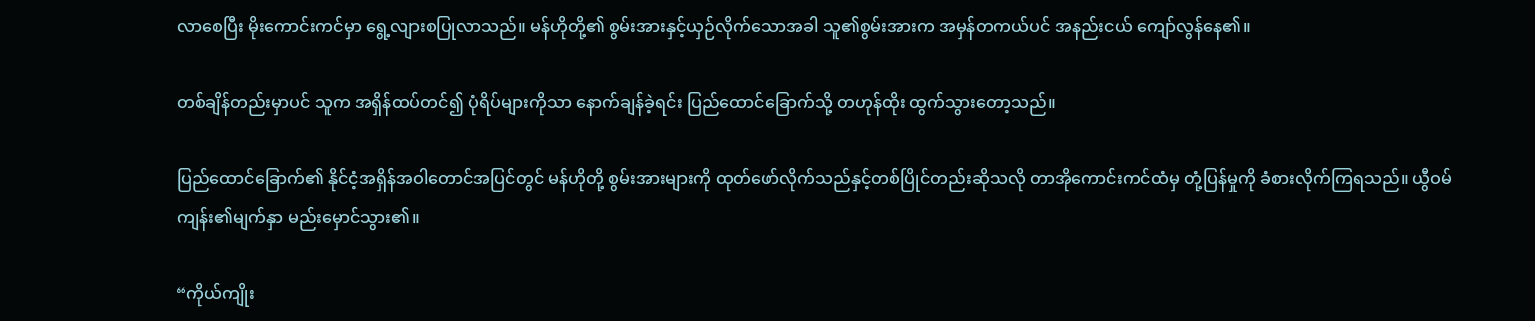လာစေပြီး မိုးကောင်းကင်မှာ ရွေ့လျားစပြုလာသည်။ မန်ဟိုတို့၏ စွမ်းအားနှင့်ယှဉ်လိုက်‌သောအခါ သူ၏စွမ်းအားက အမှန်တကယ်ပင် အနည်းငယ် ကျော်လွန်နေ၏။

တစ်ချိန်တည်းမှာပင် သူက အရှိန်ထပ်တင်၍ ပုံရိပ်များကိုသာ နောက်ချန်ခဲ့ရင်း ပြည်ထောင်ခြောက်သို့ တဟုန်ထိုး ထွက်သွားတော့သည်။

ပြည်ထောင်ခြောက်၏ နိုင်ငံ့အရှိန်အဝါတောင်အပြင်တွင် မန်ဟိုတို့ စွမ်းအားများကို ထုတ်ဖော်လိုက်သည်နှင့်တစ်ပြိုင်တည်းဆိုသလို တာအိုကောင်းကင်ထံမှ တုံ့ပြန်မှုကို ခံစားလိုက်ကြရသည်။ ယွီဝမ်ကျန်း၏မျက်နှာ မည်းမှောင်သွား၏။

“ကိုယ်ကျိုး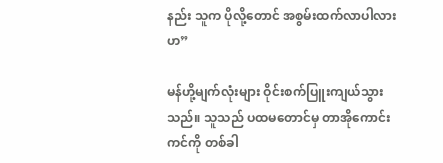နည်း သူက ပိုလို့တောင် အစွမ်းထက်လာပါလားဟ”

မန်ဟို့မျက်လုံးများ ဝိုင်းစက်ပြူးကျယ်သွားသည်။ သူသည် ပထမတောင်မှ တာအိုကောင်းကင်ကို တစ်ခါ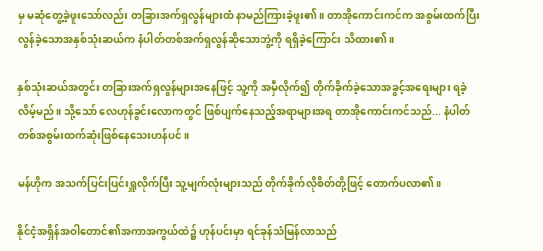မှ မဆုံတွေ့ခဲ့ဖူးသော်လည်း တခြားအက်ရှလွန်များထံ နာမည်ကြားခဲ့ဖူး၏။ တာအိုကောင်းကင်က အစွမ်းထက်ပြီး လွန်ခဲ့သောအနှစ်သုံးဆယ်က နံပါတ်တစ်အက်ရှလွန်ဆိုသောဘွဲ့ကို ရရှိခဲ့ကြောင်း သိထား၏။

နှစ်သုံးဆယ်အတွင်း တခြားအက်ရှလွန်များအနေဖြင့် သူ့ကို အမှီလိုက်၍ တိုက်ခိုက်ခဲ့သောအခွင့်အရေးများ ရခဲ့လိမ့်မည်။ သို့သော် လေဟုန်ခွင်းလောကတွင် ဖြစ်ပျက်နေသည့်အရာများအရ တာအိုကောင်းကင်သည်... နံပါတ်တစ်အစွမ်းထက်ဆုံးဖြစ်နေသေးဟန်ပင်။

မန်ဟိုက အသက်ပြင်းပြင်းရှူလိုက်ပြီး သူ့မျက်လုံးများသည် တိုက်ခိုက်လိုစိတ်တို့ဖြင့် တောက်ပလာ၏။

နိုင်ငံ့အရှိန်အဝါတောင်၏အကာအကွယ်ထဲ၌ ဟုန်ပင်းမှာ ရင်ခုန်သံမြန်လာသည်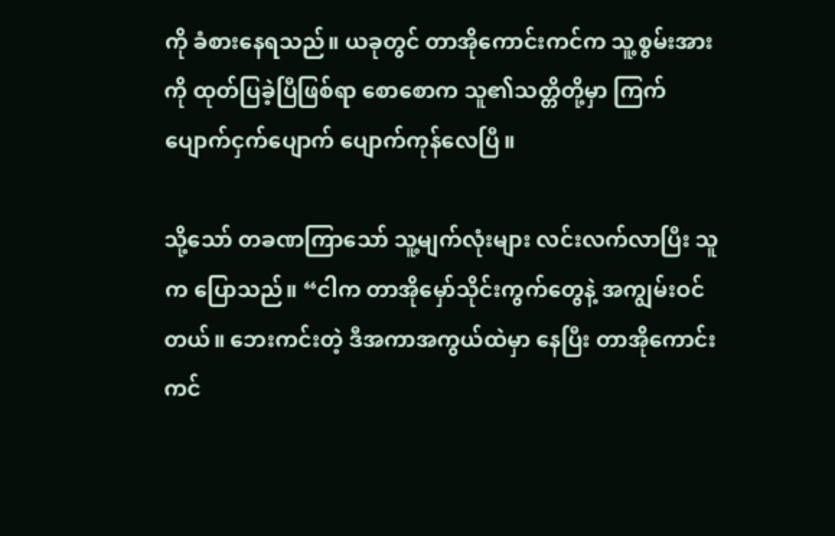ကို ခံစားနေရသည်။ ယခုတွင် တာအိုကောင်းကင်က သူ့စွမ်းအားကို ထုတ်ပြခဲ့ပြီဖြစ်ရာ စောစောက သူ၏သတ္တိတို့မှာ ကြက်ပျောက်ငှက်ပျောက် ပျောက်ကုန်လေပြီ။

သို့သော် တခဏကြာသော် သူ့မျက်လုံးများ လင်းလက်လာပြီး သူက ပြောသည်။ “ငါက တာအိုမှော်သိုင်းကွက်တွေနဲ့ အကျွမ်းဝင်တယ်။ ဘေးကင်းတဲ့ ဒီအကာအကွယ်ထဲမှာ နေပြီး တာအိုကောင်းကင်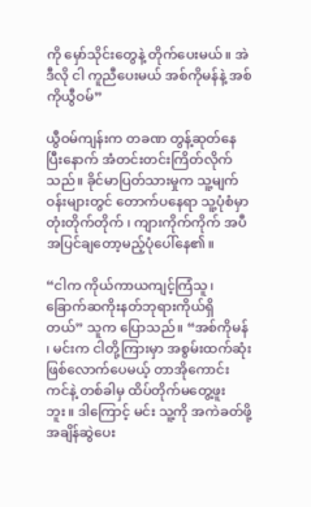ကို မှော်သိုင်းတွေနဲ့ တိုက်ပေးမယ်။ အဲဒီလို ငါ ကူညီပေးမယ် အစ်ကိုမန်နဲ့ အစ်ကိုယွီဝမ်”

ယွီဝမ်ကျန်းက တခဏ တွန့်ဆုတ်နေပြီးနောက် အံတင်းတင်းကြိတ်လိုက်သည်။ ခိုင်မာပြတ်သားမှုက သူ့မျက်ဝန်းများတွင် တောက်ပနေရာ သူ့ပုံစံမှာ တုံးတိုက်တိုက် ၊ ကျားကိုက်ကိုက် အပီအပြင်ချတော့မည့်ပုံပေါ်နေ၏။

“ငါက ကိုယ်ကာယကျင့်ကြံသူ၊ ခြောက်ဆကိုးနတ်ဘုရားကိုယ်ရှိတယ်” သူက ပြောသည်။ “အစ်ကိုမန် ၊ မင်းက ငါတို့ကြားမှာ အစွမ်းထက်ဆုံးဖြစ်လောက်ပေမယ့် တာအိုကောင်းကင်နဲ့ တစ်ခါမှ ထိပ်တိုက်မတွေ့ဖူးဘူး။ ဒါကြောင့် မင်း သူ့ကို အကဲခတ်ဖို့ အချိန်ဆွဲပေး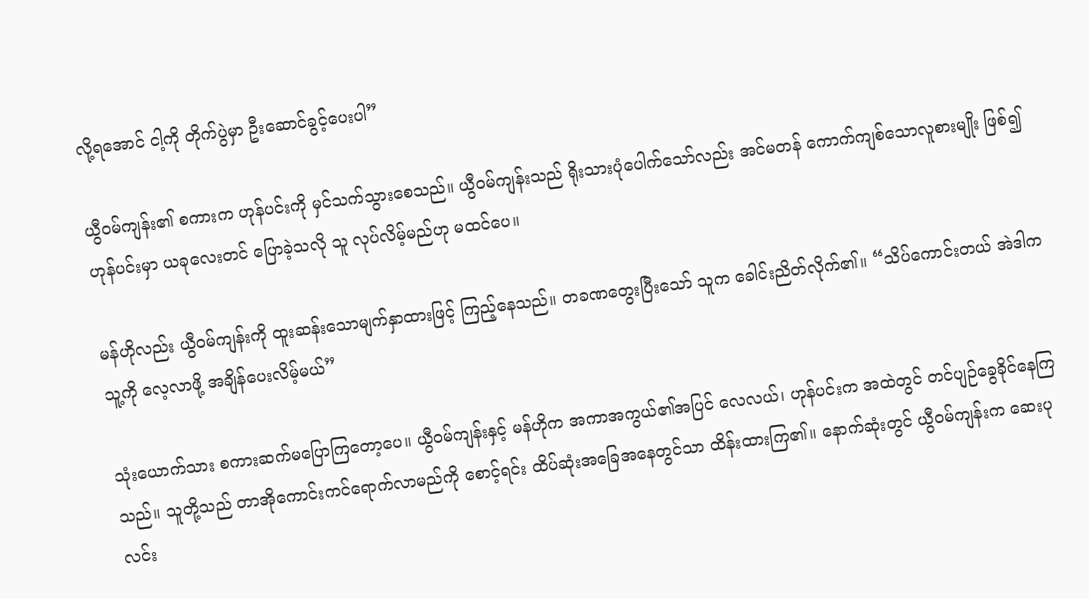လို့ရအောင် ငါ့ကို တိုက်ပွဲမှာ ဦးဆောင်ခွင့်ပေးပါ”

ယွီဝမ်ကျန်း၏ စကားက ဟုန်ပင်းကို မှင်သက်သွားစေသည်။ ယွီဝမ်ကျန်းသည် ရိုးသားပုံပေါက်သော်လည်း အင်မတန် ကောက်ကျစ်သောလူစားမျိုး ဖြစ်၍ ဟုန်ပင်းမှာ ယခုလေးတင် ပြောခဲ့သလို သူ လုပ်လိမ့်မည်ဟု မထင်ပေ။

မန်ဟိုလည်း ယွီဝမ်ကျန်းကို ထူးဆန်းသောမျက်နှာထားဖြင့် ကြည့်နေသည်။ တခဏတွေးပြီးသော် သူက ခေါင်းညိတ်လိုက်၏။ “သိပ်ကောင်းတယ် အဲဒါက သူ့ကို လေ့လာဖို့ အချိန်ပေးလိမ့်မယ်”

သုံးယောက်သား စကားဆက်မပြောကြတော့ပေ။ ယွီဝမ်ကျန်းနှင့် မန်ဟိုက အကာအကွယ်၏အပြင် လေလယ်၊ ဟုန်ပင်းက အထဲတွင် တင်ပျဉ်ခွေခိုင်နေကြသည်။ သူတို့သည် တာအိုကောင်းကင်ရောက်လာမည်ကို စောင့်ရင်း ထိပ်ဆုံးအခြေအနေတွင်သာ ထိန်းထားကြ၏။ နောက်ဆုံးတွင် ယွီဝမ်ကျန်းက ဆေးပုလင်း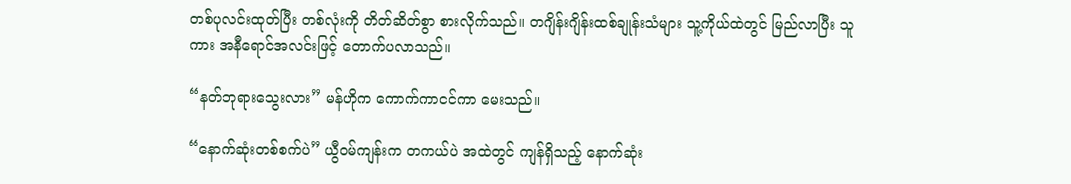တစ်ပုလင်းထုတ်ပြီး တစ်လုံးကို တိတ်ဆိတ်စွာ စားလိုက်သည်။ တဂျိန်းဂျိန်းထစ်ချုန်းသံများ သူ့ကိုယ်ထဲတွင် မြည်လာပြီး သူကား အနီရောင်အလင်းဖြင့် တောက်ပလာသည်။

“နတ်ဘုရားသွေးလား” မန်ဟိုက ကောက်ကာငင်ကာ မေးသည်။

“နောက်ဆုံးတစ်စက်ပဲ” ယွီဝမ်ကျန်းက တကယ်ပဲ အထဲတွင် ကျန်ရှိသည့် နောက်ဆုံး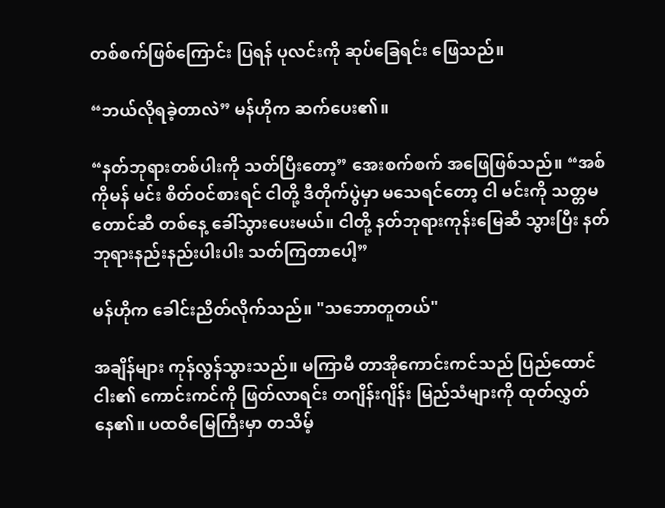တစ်စက်ဖြစ်ကြောင်း ပြရန် ပုလင်းကို ဆုပ်ခြေရင်း ဖြေသည်။

“ဘယ်လိုရခဲ့တာလဲ” မန်ဟိုက ဆက်ပေး၏။

“နတ်ဘုရားတစ်ပါးကို သတ်ပြီးတော့” အေးစက်စက် အဖြေဖြစ်သည်။ “အစ်ကိုမန် မင်း စိတ်ဝင်စားရင် ငါတို့ ဒီတိုက်ပွဲမှာ မသေရင်တော့ ငါ မင်းကို သတ္တမတောင်ဆီ တစ်နေ့ ခေါ်သွားပေးမယ်။ ငါတို့ နတ်ဘုရားကုန်းမြေဆီ သွားပြီး နတ်ဘုရားနည်းနည်းပါးပါး သတ်ကြတာပေါ့”

မန်ဟိုက ခေါင်းညိတ်လိုက်သည်။ "သဘောတူတယ်"

အချိန်များ ကုန်လွန်သွားသည်။ မကြာမီ တာအိုကောင်းကင်သည် ပြည်ထောင်ငါး၏ ကောင်းကင်ကို ဖြတ်လာရင်း တဂျိန်းဂျိန်း မြည်သံများကို ထုတ်လွှတ်နေ၏။ ပထဝီမြေကြီးမှာ တသိမ့်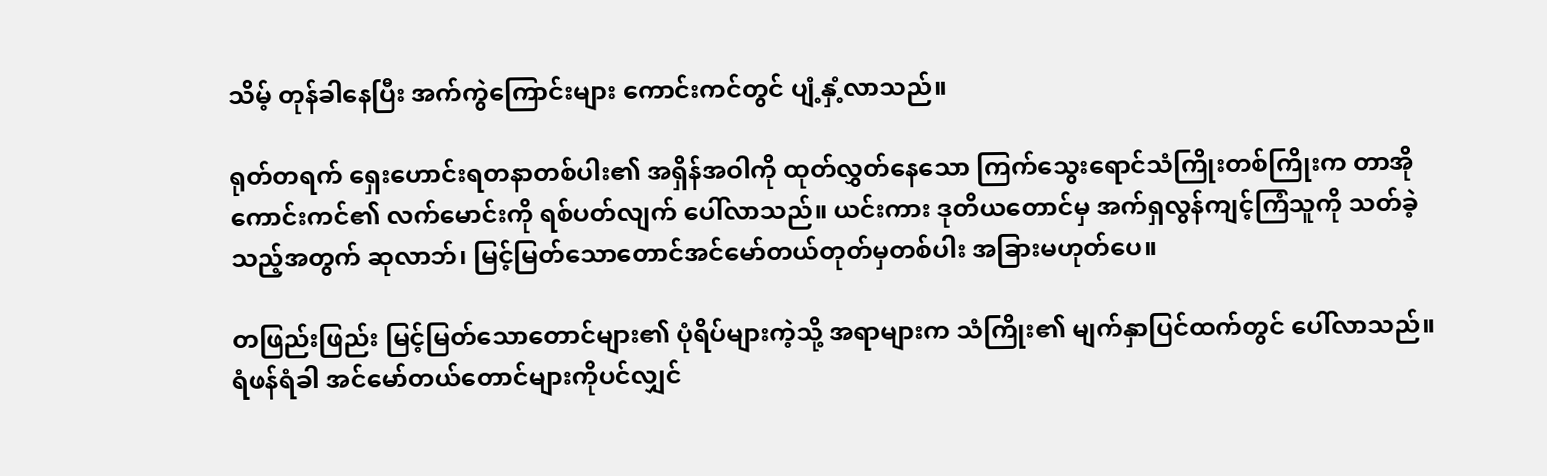သိမ့် တုန်ခါနေပြီး အက်ကွဲကြောင်းများ ကောင်းကင်တွင် ပျံ့နှံ့လာသည်။

ရုတ်တရက် ရှေးဟောင်းရတနာတစ်ပါး၏ အရှိန်အဝါကို ထုတ်လွှတ်နေသော ကြက်သွေးရောင်သံကြိုးတစ်ကြိုးက တာအိုကောင်းကင်၏ လက်မောင်းကို ရစ်ပတ်လျက် ပေါ်လာသည်။ ယင်းကား ဒုတိယတောင်မှ အက်ရှလွန်ကျင့်ကြံသူကို သတ်ခဲ့သည့်အတွက် ဆုလာဘ်၊ မြင့်မြတ်သောတောင်အင်မော်တယ်တုတ်မှတစ်ပါး အခြားမဟုတ်ပေ။

တဖြည်းဖြည်း မြင့်မြတ်သောတောင်များ၏ ပုံရိပ်များကဲ့သို့ အရာများက သံကြိုး၏ မျက်နှာပြင်ထက်တွင် ပေါ်လာသည်။ ရံဖန်ရံခါ အင်မော်တယ်တောင်များကိုပင်လျှင်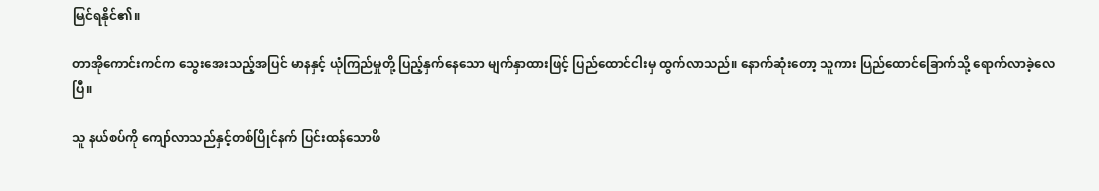မြင်ရနိုင်၏။

တာအိုကောင်းကင်က သွေးအေးသည့်အပြင် မာနနှင့် ယုံကြည်မှုတို့ ပြည့်နှက်နေသော မျက်နှာထားဖြင့် ပြည်ထောင်ငါးမှ ထွက်လာသည်။ နောက်ဆုံးတော့ သူကား ပြည်ထောင်ခြောက်သို့ ရောက်လာခဲ့လေပြီ။

သူ နယ်စပ်ကို ကျော်လာသည်နှင့်တစ်ပြိုင်နက် ပြင်းထန်သောဖိ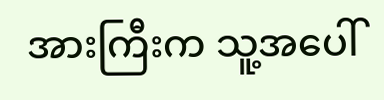အားကြီးက သူ့အပေါ်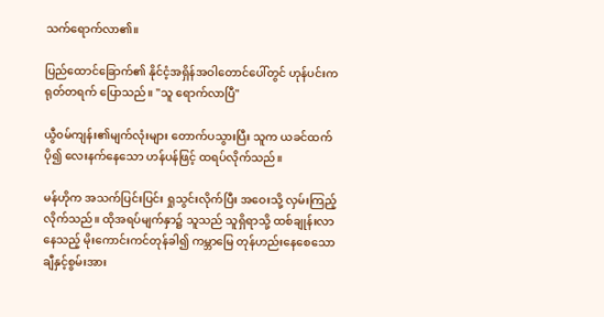သက်ရောက်လာ၏။

ပြည်ထောင်ခြောက်၏ နိုင်ငံ့အရှိန်အဝါတောင်ပေါ်တွင် ဟုန်ပင်းက ရုတ်တရက် ပြောသည်။ "သူ ရောက်လာပြီ"

ယွီ၀မ်ကျန်း၏မျက်လုံးများ တောက်ပသွားပြီး သူက ယခင်ထက်ပို၍ လေးနက်နေသော ဟန်ပန်ဖြင့် ထရပ်လိုက်သည်။

မန်ဟိုက အသက်ပြင်းပြင်း ရှုသွင်းလိုက်ပြီး အဝေးသို့ လှမ်းကြည့်လိုက်သည်။ ထိုအရပ်မျက်နှာ၌ သူသည် သူရှိရာသို့ ထစ်ချုန်းလာနေသည့် မိုးကောင်းကင်တုန်ခါ၍ ကမ္ဘာမြေ တုန်ဟည်းနေစေသော ချီနှင့်စွမ်းအား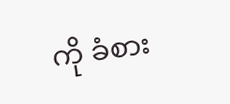ကို ခံစား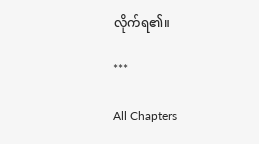လိုက်ရ၏။

***

All Chapters